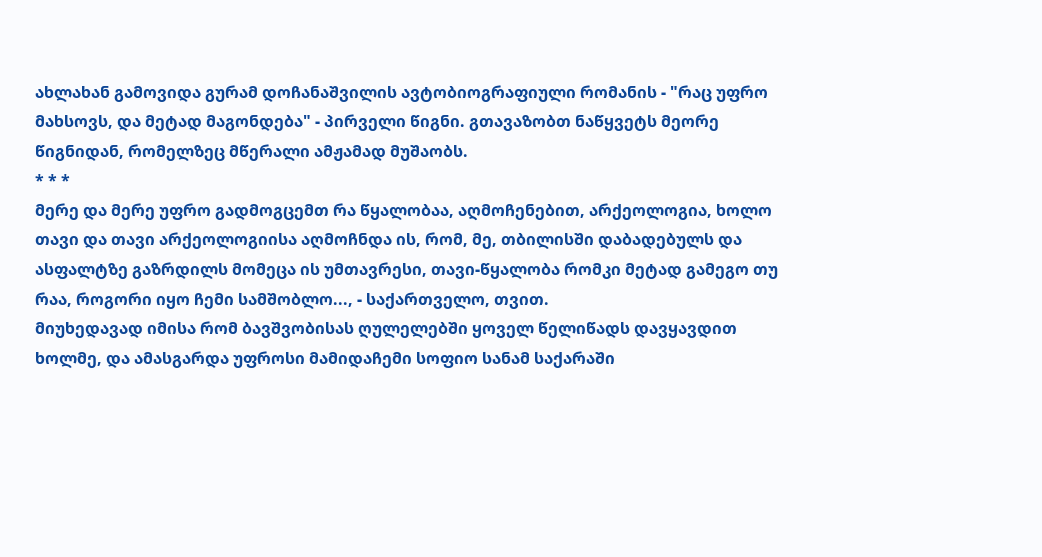ახლახან გამოვიდა გურამ დოჩანაშვილის ავტობიოგრაფიული რომანის - "რაც უფრო მახსოვს, და მეტად მაგონდება" - პირველი წიგნი. გთავაზობთ ნაწყვეტს მეორე წიგნიდან, რომელზეც მწერალი ამჟამად მუშაობს.
* * *
მერე და მერე უფრო გადმოგცემთ რა წყალობაა, აღმოჩენებით, არქეოლოგია, ხოლო თავი და თავი არქეოლოგიისა აღმოჩნდა ის, რომ, მე, თბილისში დაბადებულს და ასფალტზე გაზრდილს მომეცა ის უმთავრესი, თავი-წყალობა რომკი მეტად გამეგო თუ რაა, როგორი იყო ჩემი სამშობლო..., - საქართველო, თვით.
მიუხედავად იმისა რომ ბავშვობისას ღულელებში ყოველ წელიწადს დავყავდით ხოლმე, და ამასგარდა უფროსი მამიდაჩემი სოფიო სანამ საქარაში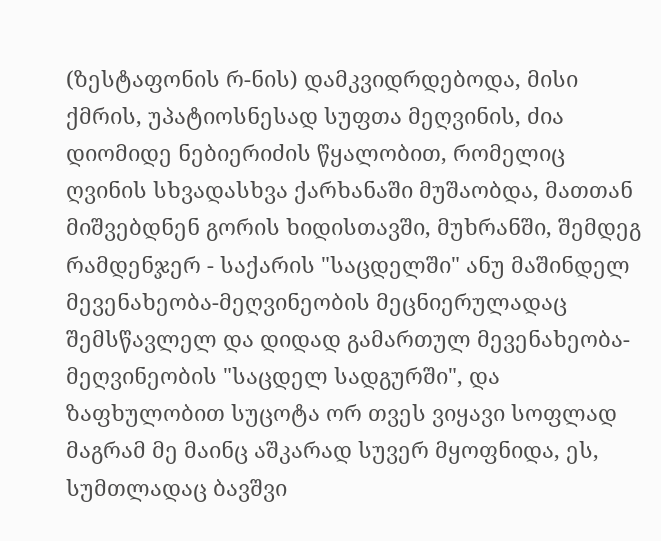(ზესტაფონის რ-ნის) დამკვიდრდებოდა, მისი ქმრის, უპატიოსნესად სუფთა მეღვინის, ძია დიომიდე ნებიერიძის წყალობით, რომელიც ღვინის სხვადასხვა ქარხანაში მუშაობდა, მათთან მიშვებდნენ გორის ხიდისთავში, მუხრანში, შემდეგ რამდენჯერ - საქარის "საცდელში" ანუ მაშინდელ მევენახეობა-მეღვინეობის მეცნიერულადაც შემსწავლელ და დიდად გამართულ მევენახეობა-მეღვინეობის "საცდელ სადგურში", და ზაფხულობით სუცოტა ორ თვეს ვიყავი სოფლად მაგრამ მე მაინც აშკარად სუვერ მყოფნიდა, ეს, სუმთლადაც ბავშვი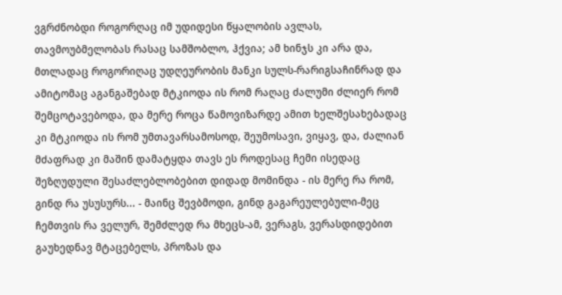ვგრძნობდი როგორღაც იმ უდიდესი წყალობის ავლას, თავმოუბმელობას რასაც სამშობლო, ჰქვია; ამ ხინჯს კი არა და, მთლადაც როგორიღაც უდღეურობის მანკი სულს-რარიგსაჩინრად და ამიტომაც აგანგაშებად მტკიოდა ის რომ რაღაც ძალუმი ძლიერ რომ შემცოტავებოდა, და მერე როცა წამოვიზარდე ამით ხელშესახებადაც კი მტკიოდა ის რომ უმთავარსამოსოდ, შეუმოსავი, ვიყავ, და, ძალიან მძაფრად კი მაშინ დამატყდა თავს ეს როდესაც ჩემი ისედაც შეზღუდული შესაძლებლობებით დიდად მომინდა - ის მერე რა რომ, გინდ რა უსუსურს... - მაინც შევბმოდი, გინდ გაგარეულებული-მეც ჩემთვის რა ველურ, შემძლედ რა მხეცს-ამ, ვერაგს, ვერასდიდებით გაუხედნავ მტაცებელს, პროზას და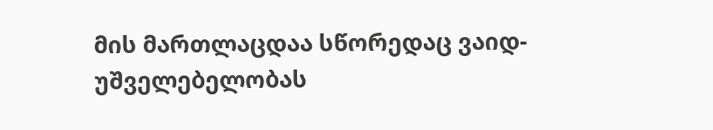მის მართლაცდაა სწორედაც ვაიდ-უშველებელობას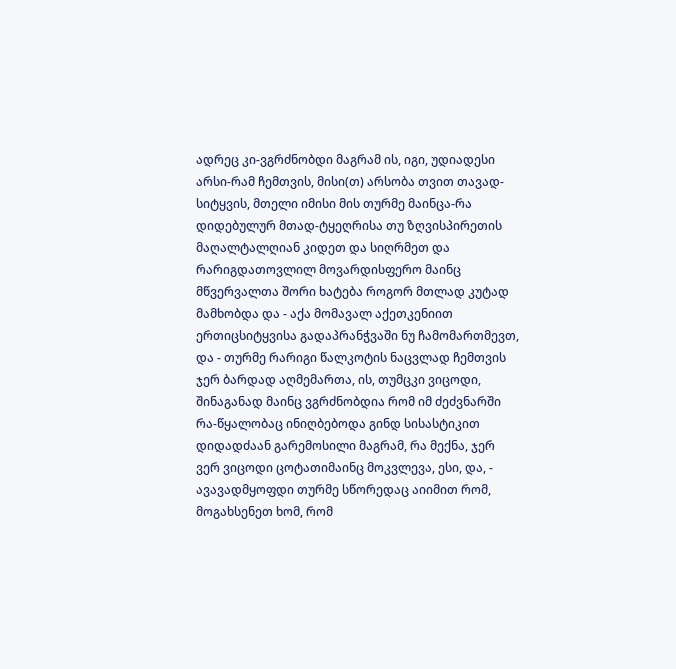ადრეც კი-ვგრძნობდი მაგრამ ის, იგი, უდიადესი არსი-რამ ჩემთვის, მისი(თ) არსობა თვით თავად-სიტყვის, მთელი იმისი მის თურმე მაინცა-რა დიდებულურ მთად-ტყეღრისა თუ ზღვისპირეთის მაღალტალღიან კიდეთ და სიღრმეთ და რარიგდათოვლილ მოვარდისფერო მაინც მწვერვალთა შორი ხატება როგორ მთლად კუტად მამხობდა და - აქა მომავალ აქეთკენიით ერთიცსიტყვისა გადაპრანჭვაში ნუ ჩამომართმევთ, და - თურმე რარიგი წალკოტის ნაცვლად ჩემთვის ჯერ ბარდად აღმემართა, ის, თუმცკი ვიცოდი, შინაგანად მაინც ვგრძნობდია რომ იმ ძეძვნარში რა-წყალობაც ინიღბებოდა გინდ სისასტიკით დიდადძაან გარემოსილი მაგრამ, რა მექნა, ჯერ ვერ ვიცოდი ცოტათიმაინც მოკვლევა, ესი, და, - ავავადმყოფდი თურმე სწორედაც აიიმით რომ, მოგახსენეთ ხომ, რომ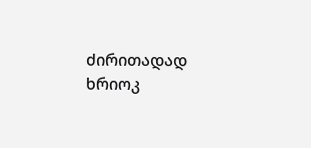ძირითადად ხრიოკ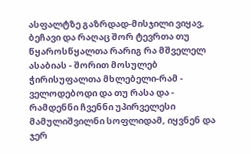ასფალტზე გაზრდად-მისჯილი ვიყავ, ბეჩავი და რაღაც შორ ტევრთა თუ წყაროსწყალთა რარიგ რა მშველელ ასაბიას - შორით მოსულებ ჭირისუფალთა მხლებელი-რამ - ველოდებოდი და თუ რასა და -
რამდენნი ჩვენნი უპირველესი მამულიშვილნი სოფლიდამ, იყვნენ და ჯერ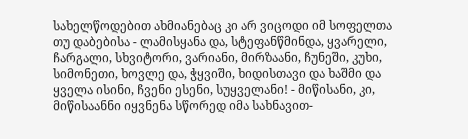სახელწოდებით ახმიანებაც კი არ ვიცოდი იმ სოფელთა თუ დაბებისა - ლამისყანა და, სტეფანწმინდა, ყვარელი, ჩარგალი, სხვიტორი, ვარიანი, მირზაანი, ჩუნეში, კუხი, სიმონეთი, ხოვლე და, ჭყვიში, ხიდისთავი და ხაშმი და ყველა ისინი, ჩვენი ესენი, სუყველანი! - მიწისანი, კი, მიწისაანნი იყვნენა სწორედ იმა სახნავით-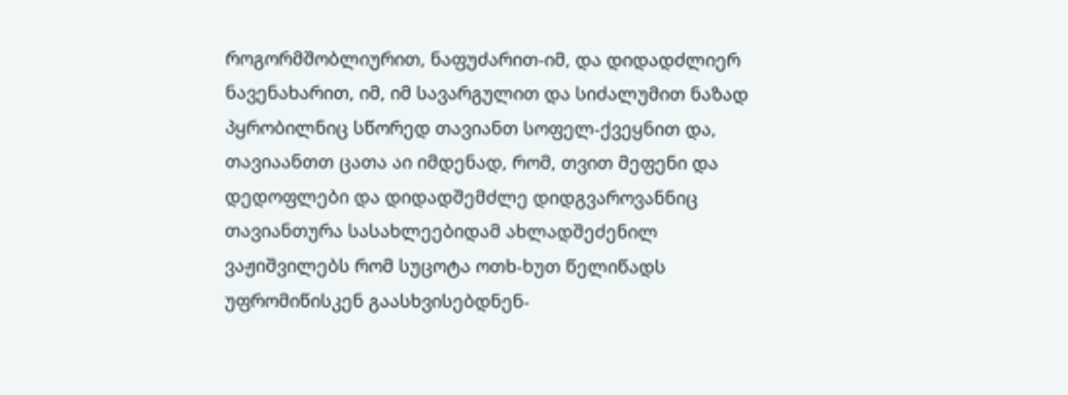როგორმშობლიურით, ნაფუძარით-იმ, და დიდადძლიერ ნავენახარით, იმ, იმ სავარგულით და სიძალუმით ნაზად პყრობილნიც სწორედ თავიანთ სოფელ-ქვეყნით და, თავიაანთთ ცათა აი იმდენად, რომ, თვით მეფენი და დედოფლები და დიდადშემძლე დიდგვაროვანნიც თავიანთურა სასახლეებიდამ ახლადშეძენილ ვაჟიშვილებს რომ სუცოტა ოთხ-ხუთ წელიწადს უფრომიწისკენ გაასხვისებდნენ-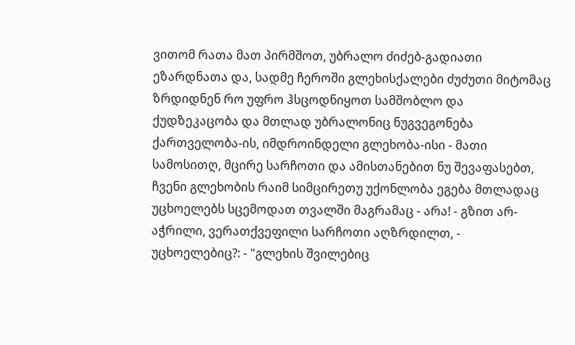ვითომ რათა მათ პირმშოთ, უბრალო ძიძებ-გადიათი ეზარდნათა და, სადმე ჩეროში გლეხისქალები ძუძუთი მიტომაც ზრდიდნენ რო უფრო ჰსცოდნიყოთ სამშობლო და ქუდზეკაცობა და მთლად უბრალონიც ნუგვეგონება ქართველობა-ის, იმდროინდელი გლეხობა-ისი - მათი სამოსითღ, მცირე სარჩოთი და ამისთანებით ნუ შევაფასებთ, ჩვენი გლეხობის რაიმ სიმცირეთუ უქონლობა ეგება მთლადაც უცხოელებს სცემოდათ თვალში მაგრამაც - არა! - გზით არ-აჭრილი, ვერათქვეფილი სარჩოთი აღზრდილთ, - უცხოელებიც?: - "გლეხის შვილებიც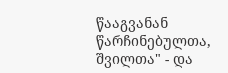წააგვანან წარჩინებულთა, შვილთა" - და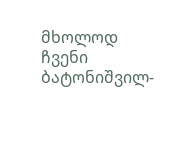მხოლოდ ჩვენი ბატონიშვილ-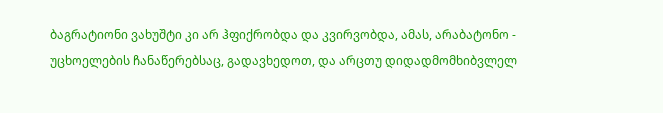ბაგრატიონი ვახუშტი კი არ ჰფიქრობდა და კვირვობდა, ამას, არაბატონო - უცხოელების ჩანაწერებსაც, გადავხედოთ, და არცთუ დიდადმომხიბვლელ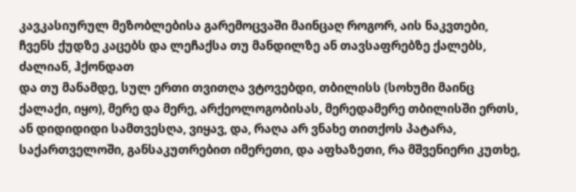კავკასიურულ მეზობლებისა გარემოცვაში მაინცაღ როგორ, აის ნაკვთები, ჩვენს ქუდზე კაცებს და ლეჩაქსა თუ მანდილზე ან თავსაფრებზე ქალებს, ძალიან, ჰქონდათ
და თუ მანამდე, სულ ერთი თვითღა ვტოვებდი, თბილისს (სოხუმი მაინც ქალაქი, იყო), მერე და მერე, არქეოლოგობისას, მერედამერე თბილისში ერთს, ან დიდიდიდი სამთვესღა, ვიყავ, და, რაღა არ ვნახე თითქოს პატარა, საქართველოში, განსაკუთრებით იმერეთი, და აფხაზეთი, რა მშვენიერი კუთხე,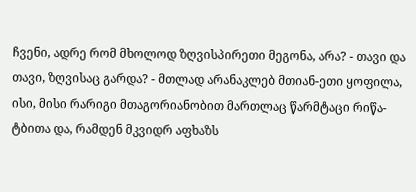ჩვენი, ადრე რომ მხოლოდ ზღვისპირეთი მეგონა, არა? - თავი და თავი, ზღვისაც გარდა? - მთლად არანაკლებ მთიან-ეთი ყოფილა, ისი, მისი რარიგი მთაგორიანობით მართლაც წარმტაცი რიწა-ტბითა და, რამდენ მკვიდრ აფხაზს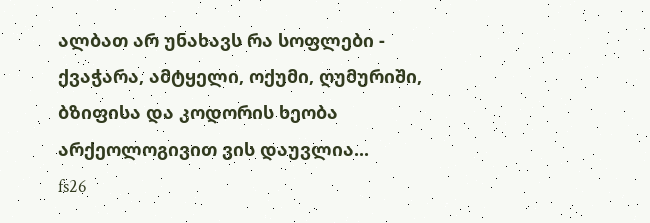ალბათ არ უნახავს რა სოფლები - ქვაჭარა, ამტყელი, ოქუმი, ღუმურიში, ბზიფისა და კოდორის ხეობა არქეოლოგივით ვის დაუვლია...
fs26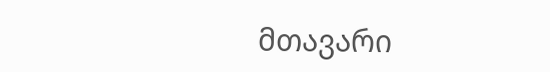მთავარი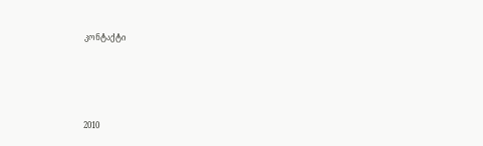კონტაქტი




2010